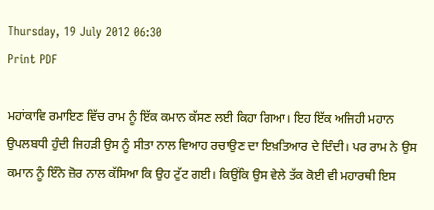Thursday, 19 July 2012 06:30
Print PDF

ਮਹਾਂਕਾਵਿ ਰਮਾਇਣ ਵਿੱਚ ਰਾਮ ਨੂੰ ਇੱਕ ਕਮਾਨ ਕੱਸਣ ਲਈ ਕਿਹਾ ਗਿਆ। ਇਹ ਇੱਕ ਅਜਿਹੀ ਮਹਾਨ ਉਪਲਬਧੀ ਹੁੰਦੀ ਜਿਹੜੀ ਉਸ ਨੂੰ ਸੀਤਾ ਨਾਲ ਵਿਆਹ ਰਚਾਉਣ ਦਾ ਇਖ਼ਤਿਆਰ ਦੇ ਦਿੰਦੀ। ਪਰ ਰਾਮ ਨੇ ਉਸ ਕਮਾਨ ਨੂੰ ਇੰਨੇ ਜ਼ੋਰ ਨਾਲ ਕੱਸਿਆ ਕਿ ਉਹ ਟੁੱਟ ਗਈ। ਕਿਉਂਕਿ ਉਸ ਵੇਲੇ ਤੱਕ ਕੋਈ ਵੀ ਮਹਾਰਥੀ ਇਸ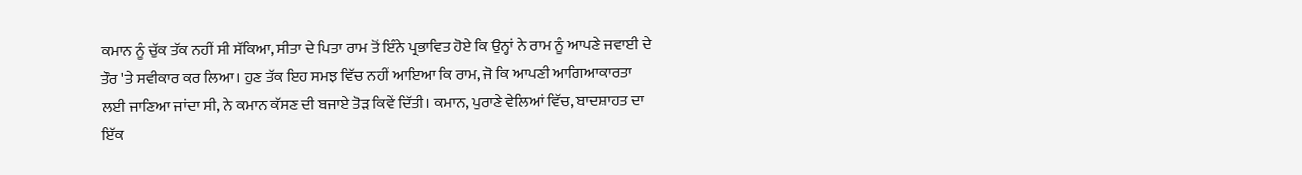ਕਮਾਨ ਨੂੰ ਚੁੱਕ ਤੱਕ ਨਹੀਂ ਸੀ ਸੱਕਿਆ, ਸੀਤਾ ਦੇ ਪਿਤਾ ਰਾਮ ਤੋਂ ਇੰਨੇ ਪ੍ਰਭਾਵਿਤ ਹੋਏ ਕਿ ਉਨ੍ਹਾਂ ਨੇ ਰਾਮ ਨੂੰ ਆਪਣੇ ਜਵਾਈ ਦੇ ਤੌਰ 'ਤੇ ਸਵੀਕਾਰ ਕਰ ਲਿਆ। ਹੁਣ ਤੱਕ ਇਹ ਸਮਝ ਵਿੱਚ ਨਹੀਂ ਆਇਆ ਕਿ ਰਾਮ, ਜੋ ਕਿ ਆਪਣੀ ਆਗਿਆਕਾਰਤਾ ਲਈ ਜਾਣਿਆ ਜਾਂਦਾ ਸੀ, ਨੇ ਕਮਾਨ ਕੱਸਣ ਦੀ ਬਜਾਏ ਤੋੜ ਕਿਵੇਂ ਦਿੱਤੀ। ਕਮਾਨ, ਪੁਰਾਣੇ ਵੇਲਿਆਂ ਵਿੱਚ, ਬਾਦਸ਼ਾਹਤ ਦਾ ਇੱਕ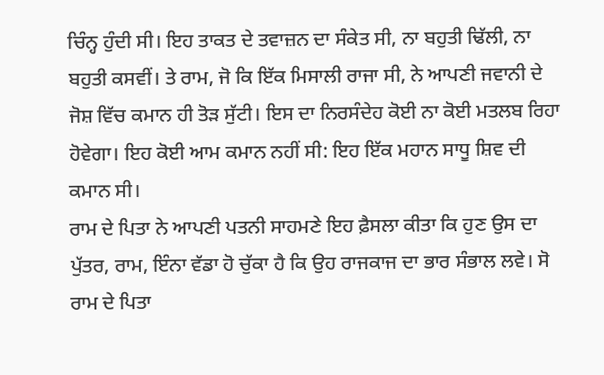ਚਿੰਨ੍ਹ ਹੁੰਦੀ ਸੀ। ਇਹ ਤਾਕਤ ਦੇ ਤਵਾਜ਼ਨ ਦਾ ਸੰਕੇਤ ਸੀ, ਨਾ ਬਹੁਤੀ ਢਿੱਲੀ, ਨਾ ਬਹੁਤੀ ਕਸਵੀਂ। ਤੇ ਰਾਮ, ਜੋ ਕਿ ਇੱਕ ਮਿਸਾਲੀ ਰਾਜਾ ਸੀ, ਨੇ ਆਪਣੀ ਜਵਾਨੀ ਦੇ ਜੋਸ਼ ਵਿੱਚ ਕਮਾਨ ਹੀ ਤੋੜ ਸੁੱਟੀ। ਇਸ ਦਾ ਨਿਰਸੰਦੇਹ ਕੋਈ ਨਾ ਕੋਈ ਮਤਲਬ ਰਿਹਾ ਹੋਵੇਗਾ। ਇਹ ਕੋਈ ਆਮ ਕਮਾਨ ਨਹੀਂ ਸੀ: ਇਹ ਇੱਕ ਮਹਾਨ ਸਾਧੂ ਸ਼ਿਵ ਦੀ ਕਮਾਨ ਸੀ।
ਰਾਮ ਦੇ ਪਿਤਾ ਨੇ ਆਪਣੀ ਪਤਨੀ ਸਾਹਮਣੇ ਇਹ ਫ਼ੈਸਲਾ ਕੀਤਾ ਕਿ ਹੁਣ ਉਸ ਦਾ ਪੁੱਤਰ, ਰਾਮ, ਇੰਨਾ ਵੱਡਾ ਹੋ ਚੁੱਕਾ ਹੈ ਕਿ ਉਹ ਰਾਜਕਾਜ ਦਾ ਭਾਰ ਸੰਭਾਲ ਲਵੇ। ਸੋ ਰਾਮ ਦੇ ਪਿਤਾ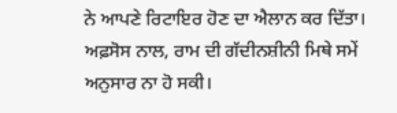ਨੇ ਆਪਣੇ ਰਿਟਾਇਰ ਹੋਣ ਦਾ ਐਲਾਨ ਕਰ ਦਿੱਤਾ। ਅਫ਼ਸੋਸ ਨਾਲ, ਰਾਮ ਦੀ ਗੱਦੀਨਸ਼ੀਨੀ ਮਿਥੇ ਸਮੇਂ ਅਨੁਸਾਰ ਨਾ ਹੋ ਸਕੀ।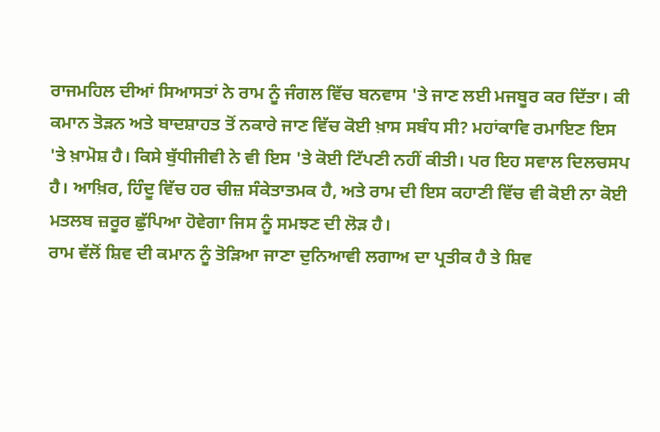ਰਾਜਮਹਿਲ ਦੀਆਂ ਸਿਆਸਤਾਂ ਨੇ ਰਾਮ ਨੂੰ ਜੰਗਲ ਵਿੱਚ ਬਨਵਾਸ 'ਤੇ ਜਾਣ ਲਈ ਮਜਬੂਰ ਕਰ ਦਿੱਤਾ। ਕੀ ਕਮਾਨ ਤੋੜਨ ਅਤੇ ਬਾਦਸ਼ਾਹਤ ਤੋਂ ਨਕਾਰੇ ਜਾਣ ਵਿੱਚ ਕੋਈ ਖ਼ਾਸ ਸਬੰਧ ਸੀ? ਮਹਾਂਕਾਵਿ ਰਮਾਇਣ ਇਸ 'ਤੇ ਖ਼ਾਮੋਸ਼ ਹੈ। ਕਿਸੇ ਬੁੱਧੀਜੀਵੀ ਨੇ ਵੀ ਇਸ 'ਤੇ ਕੋਈ ਟਿੱਪਣੀ ਨਹੀਂ ਕੀਤੀ। ਪਰ ਇਹ ਸਵਾਲ ਦਿਲਚਸਪ ਹੈ। ਆਖ਼ਿਰ, ਹਿੰਦੂ ਵਿੱਚ ਹਰ ਚੀਜ਼ ਸੰਕੇਤਾਤਮਕ ਹੈ, ਅਤੇ ਰਾਮ ਦੀ ਇਸ ਕਹਾਣੀ ਵਿੱਚ ਵੀ ਕੋਈ ਨਾ ਕੋਈ ਮਤਲਬ ਜ਼ਰੂਰ ਛੁੱਪਿਆ ਹੋਵੇਗਾ ਜਿਸ ਨੂੰ ਸਮਝਣ ਦੀ ਲੋੜ ਹੈ।
ਰਾਮ ਵੱਲੋਂ ਸ਼ਿਵ ਦੀ ਕਮਾਨ ਨੂੰ ਤੋੜਿਆ ਜਾਣਾ ਦੁਨਿਆਵੀ ਲਗਾਅ ਦਾ ਪ੍ਰਤੀਕ ਹੈ ਤੇ ਸ਼ਿਵ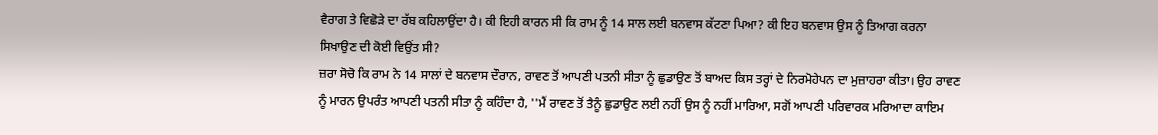ਵੈਰਾਗ ਤੇ ਵਿਛੋੜੇ ਦਾ ਰੱਬ ਕਹਿਲਾਉਂਦਾ ਹੈ। ਕੀ ਇਹੀ ਕਾਰਨ ਸੀ ਕਿ ਰਾਮ ਨੂੰ 14 ਸਾਲ ਲਈ ਬਨਵਾਸ ਕੱਟਣਾ ਪਿਆ? ਕੀ ਇਹ ਬਨਵਾਸ ਉਸ ਨੂੰ ਤਿਆਗ ਕਰਨਾ ਸਿਖਾਉਣ ਦੀ ਕੋਈ ਵਿਉਂਤ ਸੀ?
ਜ਼ਰਾ ਸੋਚੋ ਕਿ ਰਾਮ ਨੇ 14 ਸਾਲਾਂ ਦੇ ਬਨਵਾਸ ਦੌਰਾਨ, ਰਾਵਣ ਤੋਂ ਆਪਣੀ ਪਤਨੀ ਸੀਤਾ ਨੂੰ ਛੁਡਾਉਣ ਤੋਂ ਬਾਅਦ ਕਿਸ ਤਰ੍ਹਾਂ ਦੇ ਨਿਰਮੋਹੇਪਨ ਦਾ ਮੁਜ਼ਾਹਰਾ ਕੀਤਾ। ਉਹ ਰਾਵਣ ਨੂੰ ਮਾਰਨ ਉਪਰੰਤ ਆਪਣੀ ਪਤਨੀ ਸੀਤਾ ਨੂੰ ਕਹਿੰਦਾ ਹੈ, ''ਮੈਂ ਰਾਵਣ ਤੋਂ ਤੈਨੂੰ ਛੁਡਾਉਣ ਲਈ ਨਹੀਂ ਉਸ ਨੂੰ ਨਹੀਂ ਮਾਰਿਆ, ਸਗੋਂ ਆਪਣੀ ਪਰਿਵਾਰਕ ਮਰਿਆਦਾ ਕਾਇਮ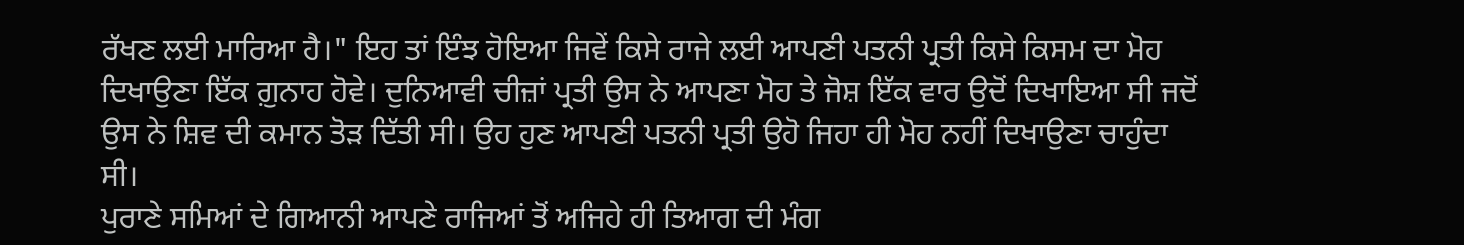ਰੱਖਣ ਲਈ ਮਾਰਿਆ ਹੈ।" ਇਹ ਤਾਂ ਇੰਝ ਹੋਇਆ ਜਿਵੇਂ ਕਿਸੇ ਰਾਜੇ ਲਈ ਆਪਣੀ ਪਤਨੀ ਪ੍ਰਤੀ ਕਿਸੇ ਕਿਸਮ ਦਾ ਮੋਹ ਦਿਖਾਉਣਾ ਇੱਕ ਗ਼ੁਨਾਹ ਹੋਵੇ। ਦੁਨਿਆਵੀ ਚੀਜ਼ਾਂ ਪ੍ਰਤੀ ਉਸ ਨੇ ਆਪਣਾ ਮੋਹ ਤੇ ਜੋਸ਼ ਇੱਕ ਵਾਰ ਉਦੋਂ ਦਿਖਾਇਆ ਸੀ ਜਦੋਂ ਉਸ ਨੇ ਸ਼ਿਵ ਦੀ ਕਮਾਨ ਤੋੜ ਦਿੱਤੀ ਸੀ। ਉਹ ਹੁਣ ਆਪਣੀ ਪਤਨੀ ਪ੍ਰਤੀ ਉਹੋ ਜਿਹਾ ਹੀ ਮੋਹ ਨਹੀਂ ਦਿਖਾਉਣਾ ਚਾਹੁੰਦਾ ਸੀ।
ਪੁਰਾਣੇ ਸਮਿਆਂ ਦੇ ਗਿਆਨੀ ਆਪਣੇ ਰਾਜਿਆਂ ਤੋਂ ਅਜਿਹੇ ਹੀ ਤਿਆਗ ਦੀ ਮੰਗ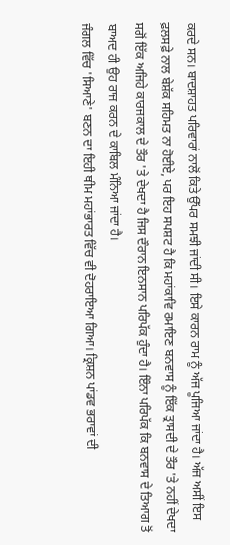ਕਰਦੇ ਸਨ। ਬਾਦਸ਼ਾਹਤ ਪਰਿਵਾਰਾਂ ਨਾਲੋਂ ਕਿਤੇ ਉੱਪਰ ਸਮਝੀ ਜਾਂਦੀ ਸੀ। ਇਸੇ ਕਾਰਨ ਰਾਮ ਨੂੰ ਅੱਜ ਪੂਜਿਆ ਜਾਂਦਾ ਹੈ। ਅੱਜ ਅਸੀਂ ਇਸ ਫ਼ਲਸਫ਼ੇ ਨਾਲ ਬੇਸ਼ੱਕ ਸਹਿਮਤ ਨਾ ਹੋਈਏ, ਪਰ ਇਹ ਸਪਸ਼ਟ ਹੈ ਕਿ ਮਹਾਂਕਾਵਿ ਰਮਾਇਣ ਬਨਵਾਸ ਨੂੰ ਇੱਕ ਤ੍ਰਾਸਦੀ ਦੇ ਤੌਰ 'ਤੇ ਨਹੀਂ ਦੇਖਦਾ ਸਗੋਂ ਇੱਕ ਅਜਿਹੇ ਕਾਰਜਕਾਲ ਦੇ ਤੌਰ 'ਤੇ ਦੇਖਦਾ ਹੈ ਜਿਸ ਦੌਰਾਨ ਇਨਸਾਨ ਪਰਿਪੱਕ ਹੁੰਦਾ ਹੈ। ਇੰਨਾ ਪਰਿਪੱਕ ਕਿ ਬਨਵਾਸ ਦੇ ਤਿਆਗ ਤੋਂ ਬਾਅਦ ਹੀ ਉਹ ਰਾਜ ਕਰਨ ਦੇ ਕਾਬਿਲ ਮੰਨਿਆ ਜਾਂਦਾ ਹੈ।
ਜੰਗਲ ਵਿੱਚ 'ਸਿਆਣੇ' ਬਣਨ ਦਾ ਇਹੀ ਥੀਮ ਮਹਾਂਭਾਰਤ ਵਿੱਚ ਵੀ ਦੋਹਰਾਇਆ ਗਿਆ। ਕ੍ਰਿਸ਼ਨ ਪਾਂਡਵ ਭਰਾਵਾਂ ਦੀ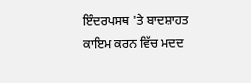ਇੰਦਰਪਸਥ 'ਤੇ ਬਾਦਸ਼ਾਹਤ ਕਾਇਮ ਕਰਨ ਵਿੱਚ ਮਦਦ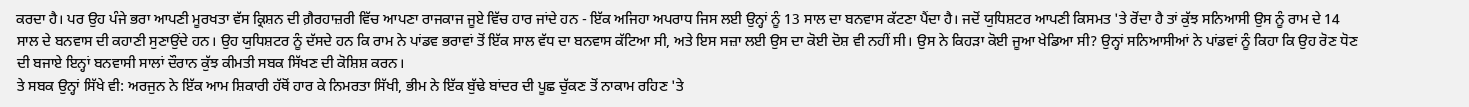ਕਰਦਾ ਹੈ। ਪਰ ਉਹ ਪੰਜੇ ਭਰਾ ਆਪਣੀ ਮੂਰਖਤਾ ਵੱਸ ਕ੍ਰਿਸ਼ਨ ਦੀ ਗ਼ੈਰਹਾਜ਼ਰੀ ਵਿੱਚ ਆਪਣਾ ਰਾਜਕਾਜ ਜੂਏ ਵਿੱਚ ਹਾਰ ਜਾਂਦੇ ਹਨ - ਇੱਕ ਅਜਿਹਾ ਅਪਰਾਧ ਜਿਸ ਲਈ ਉਨ੍ਹਾਂ ਨੂੰ 13 ਸਾਲ ਦਾ ਬਨਵਾਸ ਕੱਟਣਾ ਪੈਂਦਾ ਹੈ। ਜਦੋਂ ਯੁਧਿਸ਼ਟਰ ਆਪਣੀ ਕਿਸਮਤ 'ਤੇ ਰੋਂਦਾ ਹੈ ਤਾਂ ਕੁੱਝ ਸਨਿਆਸੀ ਉਸ ਨੂੰ ਰਾਮ ਦੇ 14 ਸਾਲ ਦੇ ਬਨਵਾਸ ਦੀ ਕਹਾਣੀ ਸੁਣਾਉਂਦੇ ਹਨ। ਉਹ ਯੁਧਿਸ਼ਟਰ ਨੂੰ ਦੱਸਦੇ ਹਨ ਕਿ ਰਾਮ ਨੇ ਪਾਂਡਵ ਭਰਾਵਾਂ ਤੋਂ ਇੱਕ ਸਾਲ ਵੱਧ ਦਾ ਬਨਵਾਸ ਕੱਟਿਆ ਸੀ, ਅਤੇ ਇਸ ਸਜ਼ਾ ਲਈ ਉਸ ਦਾ ਕੋਈ ਦੋਸ਼ ਵੀ ਨਹੀਂ ਸੀ। ਉਸ ਨੇ ਕਿਹੜਾ ਕੋਈ ਜੂਆ ਖੇਡਿਆ ਸੀ? ਉਨ੍ਹਾਂ ਸਨਿਆਸੀਆਂ ਨੇ ਪਾਂਡਵਾਂ ਨੂੰ ਕਿਹਾ ਕਿ ਉਹ ਰੋਣ ਧੋਣ ਦੀ ਬਜਾਏ ਇਨ੍ਹਾਂ ਬਨਵਾਸੀ ਸਾਲਾਂ ਦੌਰਾਨ ਕੁੱਝ ਕੀਮਤੀ ਸਬਕ ਸਿੱਖਣ ਦੀ ਕੋਸ਼ਿਸ਼ ਕਰਨ।
ਤੇ ਸਬਕ ਉਨ੍ਹਾਂ ਸਿੱਖੇ ਵੀ: ਅਰਜੁਨ ਨੇ ਇੱਕ ਆਮ ਸ਼ਿਕਾਰੀ ਹੱਥੋਂ ਹਾਰ ਕੇ ਨਿਮਰਤਾ ਸਿੱਖੀ, ਭੀਮ ਨੇ ਇੱਕ ਬੁੱਢੇ ਬਾਂਦਰ ਦੀ ਪੂਛ ਚੁੱਕਣ ਤੋਂ ਨਾਕਾਮ ਰਹਿਣ 'ਤੇ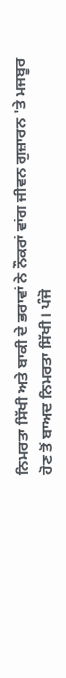ਨਿਮਰਤਾ ਸਿੱਖੀ ਅਤੇ ਬਾਕੀ ਦੇ ਭਰਾਵਾਂ ਨੇ ਨੌਕਰਾਂ ਵਾਂਗ ਜੀਵਨ ਗੁਜ਼ਾਰਨ 'ਤੇ ਮਜਬੂਰ ਹੋਣ ਤੋਂ ਬਾਅਦ ਨਿਮਰਤਾ ਸਿੱਖੀ। ਪੰਜੋ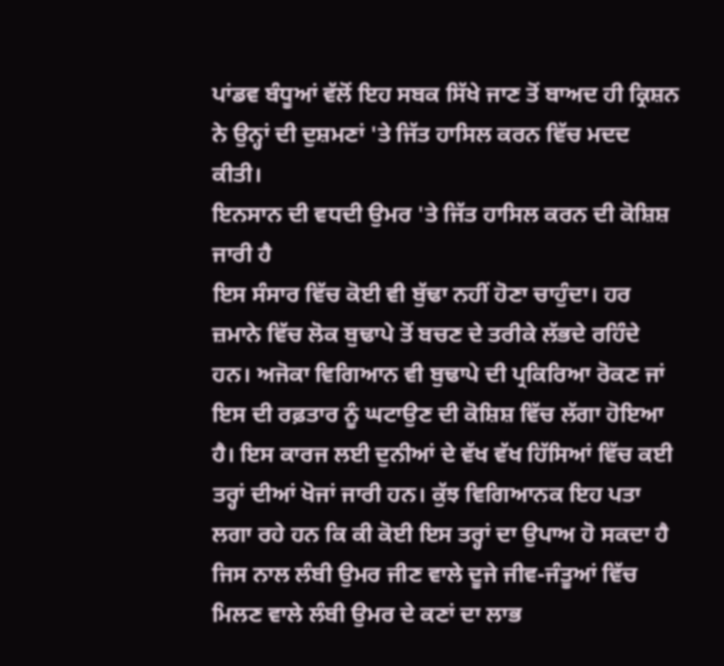ਪਾਂਡਵ ਬੰਧੂਆਂ ਵੱਲੋਂ ਇਹ ਸਬਕ ਸਿੱਖੇ ਜਾਣ ਤੋਂ ਬਾਅਦ ਹੀ ਕ੍ਰਿਸ਼ਨ ਨੇ ਉਨ੍ਹਾਂ ਦੀ ਦੁਸ਼ਮਣਾਂ 'ਤੇ ਜਿੱਤ ਹਾਸਿਲ ਕਰਨ ਵਿੱਚ ਮਦਦ ਕੀਤੀ।
ਇਨਸਾਨ ਦੀ ਵਧਦੀ ਉਮਰ 'ਤੇ ਜਿੱਤ ਹਾਸਿਲ ਕਰਨ ਦੀ ਕੋਸ਼ਿਸ਼ ਜਾਰੀ ਹੈ
ਇਸ ਸੰਸਾਰ ਵਿੱਚ ਕੋਈ ਵੀ ਬੁੱਢਾ ਨਹੀਂ ਹੋਣਾ ਚਾਹੁੰਦਾ। ਹਰ ਜ਼ਮਾਨੇ ਵਿੱਚ ਲੋਕ ਬੁਢਾਪੇ ਤੋਂ ਬਚਣ ਦੇ ਤਰੀਕੇ ਲੱਭਦੇ ਰਹਿੰਦੇ ਹਨ। ਅਜੋਕਾ ਵਿਗਿਆਨ ਵੀ ਬੁਢਾਪੇ ਦੀ ਪ੍ਰਕਿਰਿਆ ਰੋਕਣ ਜਾਂ ਇਸ ਦੀ ਰਫ਼ਤਾਰ ਨੂੰ ਘਟਾਉਣ ਦੀ ਕੋਸ਼ਿਸ਼ ਵਿੱਚ ਲੱਗਾ ਹੋਇਆ ਹੈ। ਇਸ ਕਾਰਜ ਲਈ ਦੁਨੀਆਂ ਦੇ ਵੱਖ ਵੱਖ ਹਿੱਸਿਆਂ ਵਿੱਚ ਕਈ ਤਰ੍ਹਾਂ ਦੀਆਂ ਖੋਜਾਂ ਜਾਰੀ ਹਨ। ਕੁੱਝ ਵਿਗਿਆਨਕ ਇਹ ਪਤਾ ਲਗਾ ਰਹੇ ਹਨ ਕਿ ਕੀ ਕੋਈ ਇਸ ਤਰ੍ਹਾਂ ਦਾ ਉਪਾਅ ਹੋ ਸਕਦਾ ਹੈ ਜਿਸ ਨਾਲ ਲੰਬੀ ਉਮਰ ਜੀਣ ਵਾਲੇ ਦੂਜੇ ਜੀਵ-ਜੰਤੂਆਂ ਵਿੱਚ ਮਿਲਣ ਵਾਲੇ ਲੰਬੀ ਉਮਰ ਦੇ ਕਣਾਂ ਦਾ ਲਾਭ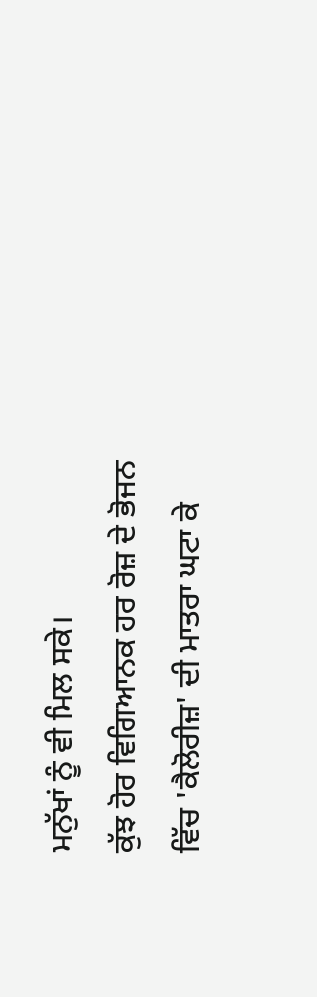ਮਨੁੱਖਾਂ ਨੂੰ ਵੀ ਮਿਲ ਸਕੇ।
ਕੁੱਝ ਹੋਰ ਵਿਗਿਆਨਕ ਹਰ ਰੋਜ਼ ਦੇ ਭੋਜਨ ਵਿੱਚ 'ਕੈਲੋਰੀਜ਼' ਦੀ ਮਾਤਰਾ ਘਟਾ ਕੇ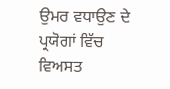ਉਮਰ ਵਧਾਉਣ ਦੇ ਪ੍ਰਯੋਗਾਂ ਵਿੱਚ ਵਿਅਸਤ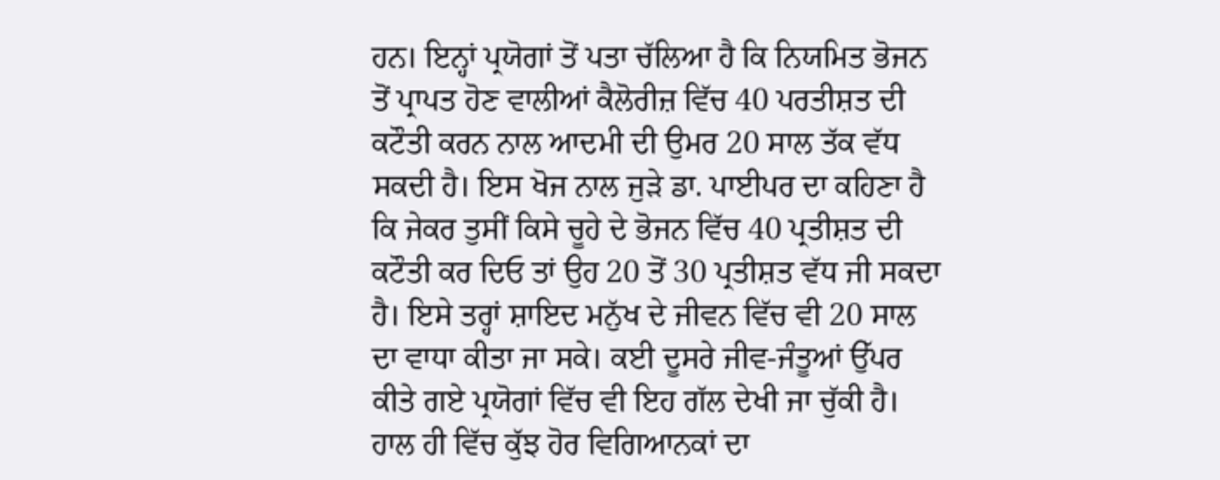ਹਨ। ਇਨ੍ਹਾਂ ਪ੍ਰਯੋਗਾਂ ਤੋਂ ਪਤਾ ਚੱਲਿਆ ਹੈ ਕਿ ਨਿਯਮਿਤ ਭੋਜਨ ਤੋਂ ਪ੍ਰਾਪਤ ਹੋਣ ਵਾਲੀਆਂ ਕੈਲੋਰੀਜ਼ ਵਿੱਚ 40 ਪਰਤੀਸ਼ਤ ਦੀ ਕਟੌਤੀ ਕਰਨ ਨਾਲ ਆਦਮੀ ਦੀ ਉਮਰ 20 ਸਾਲ ਤੱਕ ਵੱਧ ਸਕਦੀ ਹੈ। ਇਸ ਖੋਜ ਨਾਲ ਜੁੜੇ ਡਾ. ਪਾਈਪਰ ਦਾ ਕਹਿਣਾ ਹੈ ਕਿ ਜੇਕਰ ਤੁਸੀਂ ਕਿਸੇ ਚੂਹੇ ਦੇ ਭੋਜਨ ਵਿੱਚ 40 ਪ੍ਰਤੀਸ਼ਤ ਦੀ ਕਟੌਤੀ ਕਰ ਦਿਓ ਤਾਂ ਉਹ 20 ਤੋਂ 30 ਪ੍ਰਤੀਸ਼ਤ ਵੱਧ ਜੀ ਸਕਦਾ ਹੈ। ਇਸੇ ਤਰ੍ਹਾਂ ਸ਼ਾਇਦ ਮਨੁੱਖ ਦੇ ਜੀਵਨ ਵਿੱਚ ਵੀ 20 ਸਾਲ ਦਾ ਵਾਧਾ ਕੀਤਾ ਜਾ ਸਕੇ। ਕਈ ਦੂਸਰੇ ਜੀਵ-ਜੰਤੂਆਂ ਉੱਪਰ ਕੀਤੇ ਗਏ ਪ੍ਰਯੋਗਾਂ ਵਿੱਚ ਵੀ ਇਹ ਗੱਲ ਦੇਖੀ ਜਾ ਚੁੱਕੀ ਹੈ।
ਹਾਲ ਹੀ ਵਿੱਚ ਕੁੱਝ ਹੋਰ ਵਿਗਿਆਨਕਾਂ ਦਾ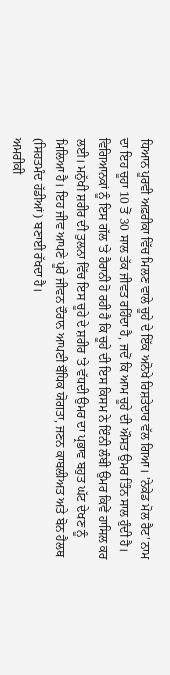ਧਿਆਨ ਪੂਰਵੀ ਅਫ਼ਰੀਕਾ ਵਿੱਚ ਮਿਲਣ ਵਾਲੇ ਚੂਹੇ ਦੇ ਇੱਕ ਅਨੋਖੇ ਰਿਸ਼ਤੇਦਾਰ ਵੱਲ ਗਿਆ। 'ਨੇਕੇਡ ਮੋਲ ਰੈਟ' ਨਾਮ ਦਾ ਇਹ ਚੂਹਾ 10 ਤੋਂ 30 ਸਾਲ ਤੱਕ ਜੀਵਤ ਰਹਿੰਦਾ ਹੈ, ਜਦੋਂ ਕਿ ਆਮ ਚੂਹੇ ਦੀ ਔਸਤ ਉਮਰ ਤਿੰਨ ਸਾਲ ਹੁੰਦੀ ਹੈ। ਵਿਗਿਆਨਕਾਂ ਨੂੰ ਇਸ ਗੱਲ 'ਤੇ ਹੈਰਾਨੀ ਹੋ ਰਹੀ ਹੈ ਕਿ ਚੂਹੇ ਦੀ ਇਸ ਕਿਸਮ ਨੇ ਇੰਨੀ ਲੰਬੀ ਉਮਰ ਕਿਵੇਂ ਹਾਸਿਲ ਕਰ ਲਈ। ਮਨੁੱਖੀ ਸ਼ਰੀਰ ਦੀ ਤੁਲਨਾ ਵਿੱਚ ਇਸ ਚੂਹੇ ਦੇ ਸ਼ਰੀਰ 'ਤੇ ਵੱਧਦੀ ਉਮਰ ਦਾ ਪ੍ਰਭਾਵ ਬਹੁਤ ਘੱਟ ਦੇਖਣ ਨੂੰ ਮਿਲਿਆ ਹੈ। ਇਹ ਜੀਵ ਆਪਣੇ ਪੂਰੇ ਜੀਵਨ ਦੌਰਾਨ ਆਪਣੀ ਬੌਧਿਕ ਯੋਗਤਾ, ਜਣਨ ਕਾਬਲੀਅਤ ਅਤੇ ਬੋਨ ਹੈਲਥ (ਸਿਹਤਮੰਦ ਹੱਡੀਆਂ) ਬਣਾਈ ਰੱਖਦਾ ਹੈ।
ਅਮਰੀਕੀ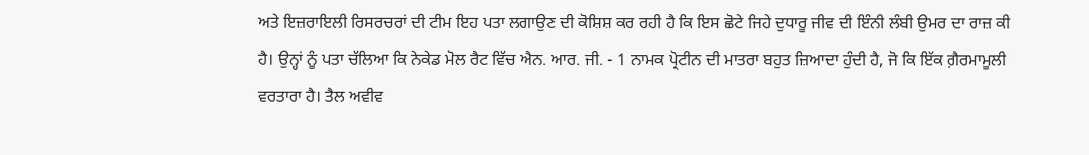ਅਤੇ ਇਜ਼ਰਾਇਲੀ ਰਿਸਰਚਰਾਂ ਦੀ ਟੀਮ ਇਹ ਪਤਾ ਲਗਾਉਣ ਦੀ ਕੋਸ਼ਿਸ਼ ਕਰ ਰਹੀ ਹੈ ਕਿ ਇਸ ਛੋਟੇ ਜਿਹੇ ਦੁਧਾਰੂ ਜੀਵ ਦੀ ਇੰਨੀ ਲੰਬੀ ਉਮਰ ਦਾ ਰਾਜ਼ ਕੀ ਹੈ। ਉਨ੍ਹਾਂ ਨੂੰ ਪਤਾ ਚੱਲਿਆ ਕਿ ਨੇਕੇਡ ਮੋਲ ਰੈਟ ਵਿੱਚ ਐਨ. ਆਰ. ਜੀ. - 1 ਨਾਮਕ ਪ੍ਰੋਟੀਨ ਦੀ ਮਾਤਰਾ ਬਹੁਤ ਜ਼ਿਆਦਾ ਹੁੰਦੀ ਹੈ, ਜੋ ਕਿ ਇੱਕ ਗ਼ੈਰਮਾਮੂਲੀ ਵਰਤਾਰਾ ਹੈ। ਤੈਲ ਅਵੀਵ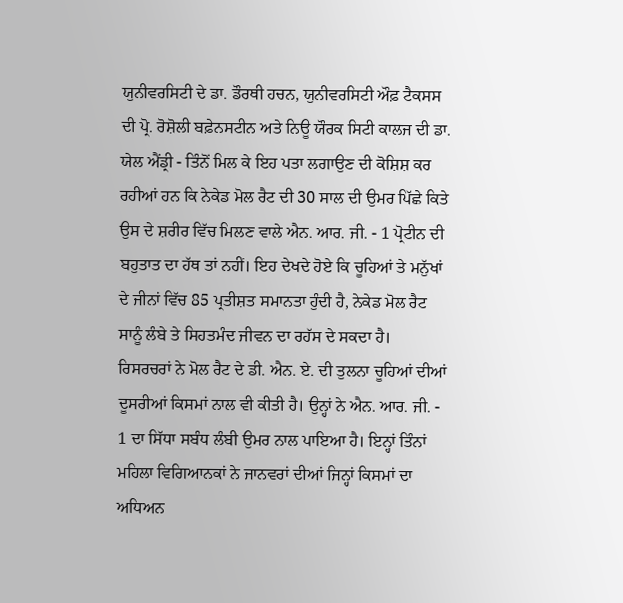ਯੁਨੀਵਰਸਿਟੀ ਦੇ ਡਾ. ਡੌਰਥੀ ਹਚਨ, ਯੁਨੀਵਰਸਿਟੀ ਔਫ਼ ਟੈਕਸਸ ਦੀ ਪ੍ਰੋ. ਰੋਸ਼ੋਲੀ ਬਫ਼ੇਨਸਟੀਨ ਅਤੇ ਨਿਊ ਯੌਰਕ ਸਿਟੀ ਕਾਲਜ ਦੀ ਡਾ. ਯੇਲ ਐਂਡ੍ਰੀ - ਤਿੰਨੋਂ ਮਿਲ ਕੇ ਇਹ ਪਤਾ ਲਗਾਉਣ ਦੀ ਕੋਸ਼ਿਸ਼ ਕਰ ਰਹੀਆਂ ਹਨ ਕਿ ਨੇਕੇਡ ਮੋਲ ਰੈਟ ਦੀ 30 ਸਾਲ ਦੀ ਉਮਰ ਪਿੱਛੇ ਕਿਤੇ ਉਸ ਦੇ ਸ਼ਰੀਰ ਵਿੱਚ ਮਿਲਣ ਵਾਲੇ ਐਨ. ਆਰ. ਜੀ. - 1 ਪ੍ਰੋਟੀਨ ਦੀ ਬਹੁਤਾਤ ਦਾ ਹੱਥ ਤਾਂ ਨਹੀਂ। ਇਹ ਦੇਖਦੇ ਹੋਏ ਕਿ ਚੂਹਿਆਂ ਤੇ ਮਨੁੱਖਾਂ ਦੇ ਜੀਨਾਂ ਵਿੱਚ 85 ਪ੍ਰਤੀਸ਼ਤ ਸਮਾਨਤਾ ਹੁੰਦੀ ਹੈ, ਨੇਕੇਡ ਮੋਲ ਰੈਟ ਸਾਨੂੰ ਲੰਬੇ ਤੇ ਸਿਹਤਮੰਦ ਜੀਵਨ ਦਾ ਰਹੱਸ ਦੇ ਸਕਦਾ ਹੈ।
ਰਿਸਰਚਰਾਂ ਨੇ ਮੋਲ ਰੈਟ ਦੇ ਡੀ. ਐਨ. ਏ. ਦੀ ਤੁਲਨਾ ਚੂਹਿਆਂ ਦੀਆਂ ਦੂਸਰੀਆਂ ਕਿਸਮਾਂ ਨਾਲ ਵੀ ਕੀਤੀ ਹੈ। ਉਨ੍ਹਾਂ ਨੇ ਐਨ. ਆਰ. ਜੀ. - 1 ਦਾ ਸਿੱਧਾ ਸਬੰਧ ਲੰਬੀ ਉਮਰ ਨਾਲ ਪਾਇਆ ਹੈ। ਇਨ੍ਹਾਂ ਤਿੰਨਾਂ ਮਹਿਲਾ ਵਿਗਿਆਨਕਾਂ ਨੇ ਜਾਨਵਰਾਂ ਦੀਆਂ ਜਿਨ੍ਹਾਂ ਕਿਸਮਾਂ ਦਾ ਅਧਿਅਨ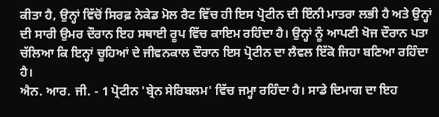ਕੀਤਾ ਹੈ, ਉਨ੍ਹਾਂ ਵਿੱਚੋਂ ਸਿਰਫ਼ ਨੇਕੇਡ ਮੋਲ ਰੈਟ ਵਿੱਚ ਹੀ ਇਸ ਪ੍ਰੋਟੀਨ ਦੀ ਇੰਨੀ ਮਾਤਰਾ ਲਭੀ ਹੈ ਅਤੇ ਉਨ੍ਹਾਂ ਦੀ ਸਾਰੀ ਉਮਰ ਦੌਰਾਨ ਇਹ ਸਥਾਈ ਰੂਪ ਵਿੱਚ ਕਾਇਮ ਰਹਿੰਦਾ ਹੈ। ਉਨ੍ਹਾਂ ਨੂੰ ਆਪਣੀ ਖੋਜ ਦੌਰਾਨ ਪਤਾ ਚੱਲਿਆ ਕਿ ਇਨ੍ਹਾਂ ਚੂਹਿਆਂ ਦੇ ਜੀਵਨਕਾਲ ਦੌਰਾਨ ਇਸ ਪ੍ਰੋਟੀਨ ਦਾ ਲੈਵਲ ਇੱਕੋ ਜਿਹਾ ਬਣਿਆ ਰਹਿੰਦਾ ਹੈ।
ਐਨ. ਆਰ. ਜੀ. - 1 ਪ੍ਰੋਟੀਨ 'ਬ੍ਰੇਨ ਸੇਰਿਬਲਮ' ਵਿੱਚ ਜਮ੍ਹਾ ਰਹਿੰਦਾ ਹੈ। ਸਾਡੇ ਦਿਮਾਗ ਦਾ ਇਹ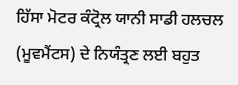ਹਿੱਸਾ ਮੋਟਰ ਕੰਟ੍ਰੋਲ ਯਾਨੀ ਸਾਡੀ ਹਲਚਲ (ਮੂਵਮੈਂਟਸ) ਦੇ ਨਿਯੰਤ੍ਰਣ ਲਈ ਬਹੁਤ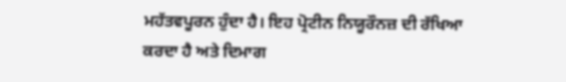ਮਹੱਤਵਪੂਰਨ ਹੁੰਦਾ ਹੈ। ਇਹ ਪ੍ਰੋਟੀਨ ਨਿਯੂਰੌਨਜ਼ ਦੀ ਰੱਖਿਆ ਕਰਦਾ ਹੈ ਅਤੇ ਦਿਮਾਗ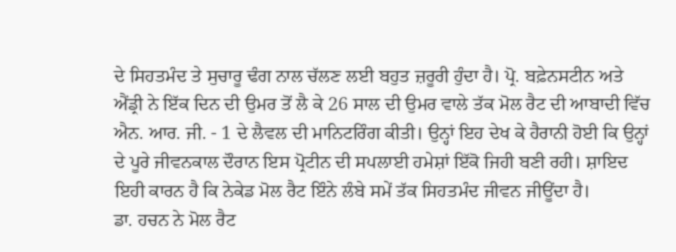ਦੇ ਸਿਹਤਮੰਦ ਤੇ ਸੁਚਾਰੂ ਢੰਗ ਨਾਲ ਚੱਲਣ ਲਈ ਬਹੁਤ ਜ਼ਰੂਰੀ ਹੁੰਦਾ ਹੈ। ਪ੍ਰੋ. ਬਫ਼ੇਨਸਟੀਨ ਅਤੇ ਐਂਡ੍ਰੀ ਨੇ ਇੱਕ ਦਿਨ ਦੀ ਉਮਰ ਤੋਂ ਲੈ ਕੇ 26 ਸਾਲ ਦੀ ਉਮਰ ਵਾਲੇ ਤੱਕ ਮੋਲ ਰੈਟ ਦੀ ਆਬਾਦੀ ਵਿੱਚ ਐਨ. ਆਰ. ਜੀ. - 1 ਦੇ ਲੈਵਲ ਦੀ ਮਾਨਿਟਰਿੰਗ ਕੀਤੀ। ਉਨ੍ਹਾਂ ਇਹ ਦੇਖ ਕੇ ਹੈਰਾਨੀ ਹੋਈ ਕਿ ਉਨ੍ਹਾਂ ਦੇ ਪੂਰੇ ਜੀਵਨਕਾਲ ਦੌਰਾਨ ਇਸ ਪ੍ਰੋਟੀਨ ਦੀ ਸਪਲਾਈ ਹਮੇਸ਼ਾਂ ਇੱਕੋ ਜਿਹੀ ਬਣੀ ਰਹੀ। ਸ਼ਾਇਦ ਇਹੀ ਕਾਰਨ ਹੈ ਕਿ ਨੇਕੇਡ ਮੋਲ ਰੈਟ ਇੰਨੇ ਲੰਬੇ ਸਮੇਂ ਤੱਕ ਸਿਹਤਮੰਦ ਜੀਵਨ ਜੀਊਂਦਾ ਹੈ।
ਡਾ. ਹਚਨ ਨੇ ਮੋਲ ਰੈਟ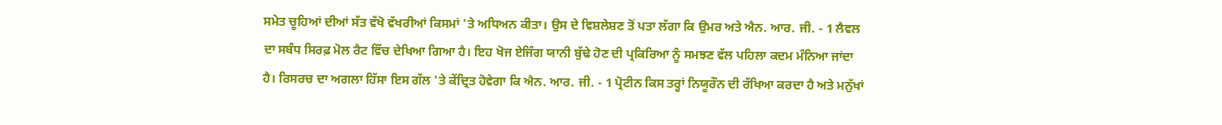ਸਮੇਤ ਚੂਹਿਆਂ ਦੀਆਂ ਸੱਤ ਵੱਖੋ ਵੱਖਰੀਆਂ ਕਿਸਮਾਂ 'ਤੇ ਅਧਿਅਨ ਕੀਤਾ। ਉਸ ਦੇ ਵਿਸ਼ਲੇਸ਼ਣ ਤੋਂ ਪਤਾ ਲੱਗਾ ਕਿ ਉਮਰ ਅਤੇ ਐਨ. ਆਰ. ਜੀ. - 1 ਲੈਵਲ ਦਾ ਸਬੰਧ ਸਿਰਫ਼ ਮੋਲ ਰੈਟ ਵਿੱਚ ਦੇਖਿਆ ਗਿਆ ਹੈ। ਇਹ ਖੋਜ ਏਜਿੰਗ ਯਾਨੀ ਬੁੱਢੇ ਹੋਣ ਦੀ ਪ੍ਰਕਿਰਿਆ ਨੂੰ ਸਮਝਣ ਵੱਲ ਪਹਿਲਾ ਕਦਮ ਮੰਨਿਆ ਜਾਂਦਾ ਹੈ। ਰਿਸਰਚ ਦਾ ਅਗਲਾ ਹਿੱਸਾ ਇਸ ਗੱਲ 'ਤੇ ਕੇਂਦ੍ਰਿਤ ਹੋਵੇਗਾ ਕਿ ਐਨ. ਆਰ. ਜੀ. - 1 ਪ੍ਰੋਟੀਨ ਕਿਸ ਤਰ੍ਹਾਂ ਨਿਯੂਰੌਨ ਦੀ ਰੱਖਿਆ ਕਰਦਾ ਹੈ ਅਤੇ ਮਨੁੱਖਾਂ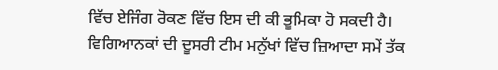ਵਿੱਚ ਏਜਿੰਗ ਰੋਕਣ ਵਿੱਚ ਇਸ ਦੀ ਕੀ ਭੂਮਿਕਾ ਹੋ ਸਕਦੀ ਹੈ।
ਵਿਗਿਆਨਕਾਂ ਦੀ ਦੂਸਰੀ ਟੀਮ ਮਨੁੱਖਾਂ ਵਿੱਚ ਜ਼ਿਆਦਾ ਸਮੇਂ ਤੱਕ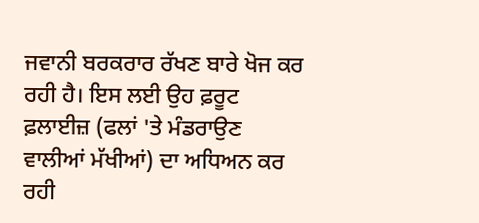ਜਵਾਨੀ ਬਰਕਰਾਰ ਰੱਖਣ ਬਾਰੇ ਖੋਜ ਕਰ ਰਹੀ ਹੈ। ਇਸ ਲਈ ਉਹ ਫ਼ਰੂਟ ਫ਼ਲਾਈਜ਼ (ਫਲਾਂ 'ਤੇ ਮੰਡਰਾਉਣ ਵਾਲੀਆਂ ਮੱਖੀਆਂ) ਦਾ ਅਧਿਅਨ ਕਰ ਰਹੀ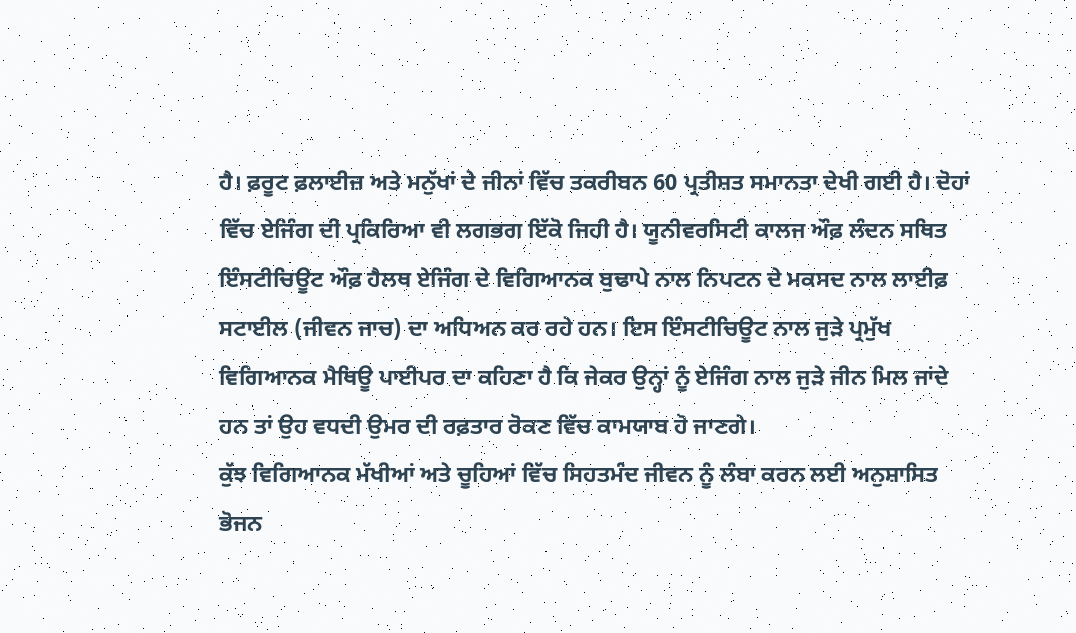ਹੈ। ਫ਼ਰੂਟ ਫ਼ਲਾਈਜ਼ ਅਤੇ ਮਨੁੱਖਾਂ ਦੇ ਜੀਨਾਂ ਵਿੱਚ ਤਕਰੀਬਨ 60 ਪ੍ਰਤੀਸ਼ਤ ਸਮਾਨਤਾ ਦੇਖੀ ਗਈ ਹੈ। ਦੋਹਾਂ ਵਿੱਚ ਏਜਿੰਗ ਦੀ ਪ੍ਰਕਿਰਿਆ ਵੀ ਲਗਭਗ ਇੱਕੋ ਜਿਹੀ ਹੈ। ਯੂਨੀਵਰਸਿਟੀ ਕਾਲਜ ਔਫ਼ ਲੰਦਨ ਸਥਿਤ ਇੰਸਟੀਚਿਊਟ ਔਫ਼ ਹੈਲਥ ਏਜਿੰਗ ਦੇ ਵਿਗਿਆਨਕ ਬੁਢਾਪੇ ਨਾਲ ਨਿਪਟਨ ਦੇ ਮਕਸਦ ਨਾਲ ਲਾਈਫ਼ ਸਟਾਈਲ (ਜੀਵਨ ਜਾਚ) ਦਾ ਅਧਿਅਨ ਕਰ ਰਹੇ ਹਨ। ਇਸ ਇੰਸਟੀਚਿਊਟ ਨਾਲ ਜੁੜੇ ਪ੍ਰਮੁੱਖ ਵਿਗਿਆਨਕ ਮੈਥਿਊ ਪਾਈਪਰ ਦਾ ਕਹਿਣਾ ਹੈ ਕਿ ਜੇਕਰ ਉਨ੍ਹਾਂ ਨੂੰ ਏਜਿੰਗ ਨਾਲ ਜੁੜੇ ਜੀਨ ਮਿਲ ਜਾਂਦੇ ਹਨ ਤਾਂ ਉਹ ਵਧਦੀ ਉਮਰ ਦੀ ਰਫ਼ਤਾਰ ਰੋਕਣ ਵਿੱਚ ਕਾਮਯਾਬ ਹੋ ਜਾਣਗੇ।
ਕੁੱਝ ਵਿਗਿਆਨਕ ਮੱਖੀਆਂ ਅਤੇ ਚੂਹਿਆਂ ਵਿੱਚ ਸਿਹਤਮੰਦ ਜੀਵਨ ਨੂੰ ਲੰਬਾ ਕਰਨ ਲਈ ਅਨੁਸ਼ਾਸਿਤ ਭੋਜਨ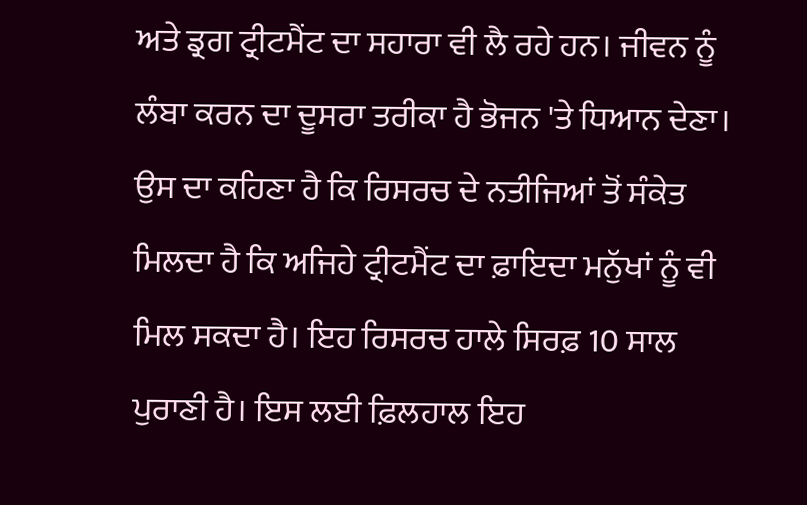ਅਤੇ ਡ੍ਰਗ ਟ੍ਰੀਟਮੈਂਟ ਦਾ ਸਹਾਰਾ ਵੀ ਲੈ ਰਹੇ ਹਨ। ਜੀਵਨ ਨੂੰ ਲੰਬਾ ਕਰਨ ਦਾ ਦੂਸਰਾ ਤਰੀਕਾ ਹੈ ਭੋਜਨ 'ਤੇ ਧਿਆਨ ਦੇਣਾ। ਉਸ ਦਾ ਕਹਿਣਾ ਹੈ ਕਿ ਰਿਸਰਚ ਦੇ ਨਤੀਜਿਆਂ ਤੋਂ ਸੰਕੇਤ ਮਿਲਦਾ ਹੈ ਕਿ ਅਜਿਹੇ ਟ੍ਰੀਟਮੈਂਟ ਦਾ ਫ਼ਾਇਦਾ ਮਨੁੱਖਾਂ ਨੂੰ ਵੀ ਮਿਲ ਸਕਦਾ ਹੈ। ਇਹ ਰਿਸਰਚ ਹਾਲੇ ਸਿਰਫ਼ 10 ਸਾਲ ਪੁਰਾਣੀ ਹੈ। ਇਸ ਲਈ ਫ਼ਿਲਹਾਲ ਇਹ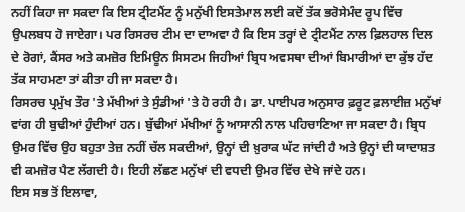ਨਹੀਂ ਕਿਹਾ ਜਾ ਸਕਦਾ ਕਿ ਇਸ ਟ੍ਰੀਟਮੈਂਟ ਨੂੰ ਮਨੁੱਖੀ ਇਸਤੇਮਾਲ ਲਈ ਕਦੋਂ ਤੱਕ ਭਰੋਸੇਮੰਦ ਰੂਪ ਵਿੱਚ ਉਪਲਬਧ ਹੋ ਜਾਏਗਾ। ਪਰ ਰਿਸਰਚ ਟੀਮ ਦਾ ਦਾਅਵਾ ਹੈ ਕਿ ਇਸ ਤਰ੍ਹਾਂ ਦੇ ਟ੍ਰੀਟਮੈਂਟ ਨਾਲ ਫ਼ਿਲਹਾਲ ਦਿਲ ਦੇ ਰੋਗਾਂ, ਕੈਂਸਰ ਅਤੇ ਕਮਜ਼ੋਰ ਇਮਿਊਨ ਸਿਸਟਮ ਜਿਹੀਆਂ ਬ੍ਰਿਧ ਅਵਸਥਾ ਦੀਆਂ ਬਿਮਾਰੀਆਂ ਦਾ ਕੁੱਝ ਹੱਦ ਤੱਕ ਸਾਹਮਣਾ ਤਾਂ ਕੀਤਾ ਹੀ ਜਾ ਸਕਦਾ ਹੈ।
ਰਿਸਰਚ ਪ੍ਰਮੁੱਖ ਤੌਰ 'ਤੇ ਮੱਖੀਆਂ ਤੇ ਸੁੰਡੀਆਂ 'ਤੇ ਹੋ ਰਹੀ ਹੈ। ਡਾ. ਪਾਈਪਰ ਅਨੁਸਾਰ ਫ਼ਰੂਟ ਫ਼ਲਾਈਜ਼ ਮਨੁੱਖਾਂ ਵਾਂਗ ਹੀ ਬੁਢੀਆਂ ਹੁੰਦੀਆਂ ਹਨ। ਬੁੱਢੀਆਂ ਮੱਖੀਆਂ ਨੂੰ ਆਸਾਨੀ ਨਾਲ ਪਹਿਚਾਣਿਆ ਜਾ ਸਕਦਾ ਹੈ। ਬ੍ਰਿਧ ਉਮਰ ਵਿੱਚ ਉਹ ਬਹੁਤਾ ਤੇਜ਼ ਨਹੀਂ ਚੱਲ ਸਕਦੀਆਂ, ਉਨ੍ਹਾਂ ਦੀ ਖ਼ੁਰਾਕ ਘੱਟ ਜਾਂਦੀ ਹੈ ਅਤੇ ਉਨ੍ਹਾਂ ਦੀ ਯਾਦਾਸ਼ਤ ਵੀ ਕਮਜ਼ੋਰ ਪੈਣ ਲੱਗਦੀ ਹੈ। ਇਹੀ ਲੱਛਣ ਮਨੁੱਖਾਂ ਦੀ ਵਧਦੀ ਉਮਰ ਵਿੱਚ ਦੇਖੇ ਜਾਂਦੇ ਹਨ।
ਇਸ ਸਭ ਤੋਂ ਇਲਾਵਾ,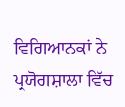ਵਿਗਿਆਨਕਾਂ ਨੇ ਪ੍ਰਯੋਗਸ਼ਾਲਾ ਵਿੱਚ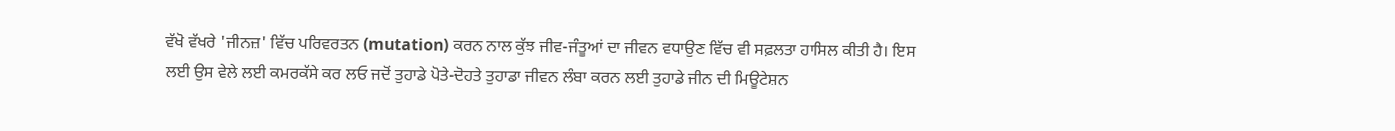ਵੱਖੋ ਵੱਖਰੇ 'ਜੀਨਜ਼' ਵਿੱਚ ਪਰਿਵਰਤਨ (mutation) ਕਰਨ ਨਾਲ ਕੁੱਝ ਜੀਵ-ਜੰਤੂਆਂ ਦਾ ਜੀਵਨ ਵਧਾਉਣ ਵਿੱਚ ਵੀ ਸਫ਼ਲਤਾ ਹਾਸਿਲ ਕੀਤੀ ਹੈ। ਇਸ ਲਈ ਉਸ ਵੇਲੇ ਲਈ ਕਮਰਕੱਸੇ ਕਰ ਲਓ ਜਦੋਂ ਤੁਹਾਡੇ ਪੋਤੇ-ਦੋਹਤੇ ਤੁਹਾਡਾ ਜੀਵਨ ਲੰਬਾ ਕਰਨ ਲਈ ਤੁਹਾਡੇ ਜੀਨ ਦੀ ਮਿਊਟੇਸ਼ਨ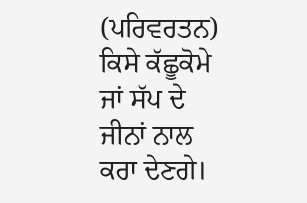(ਪਰਿਵਰਤਨ) ਕਿਸੇ ਕੱਛੂਕੋਮੇ ਜਾਂ ਸੱਪ ਦੇ ਜੀਨਾਂ ਨਾਲ ਕਰਾ ਦੇਣਗੇ।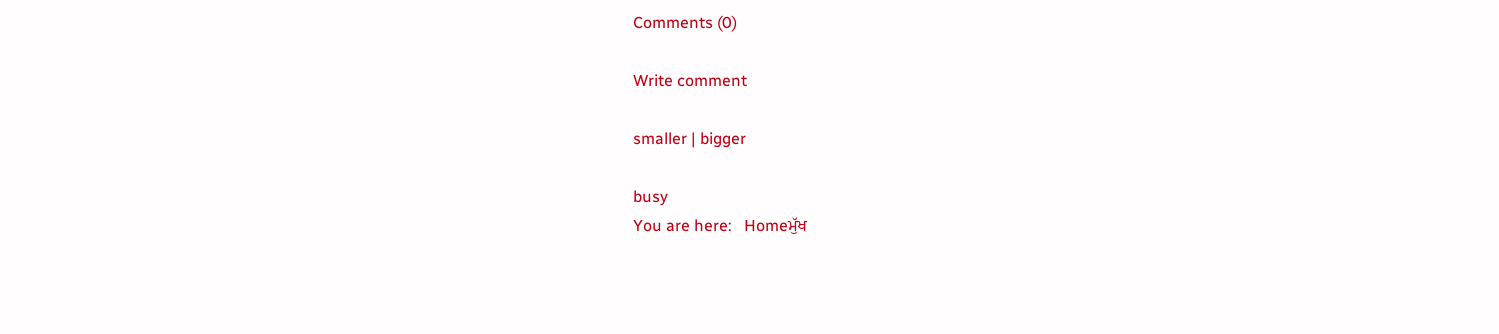Comments (0)

Write comment

smaller | bigger

busy
You are here:   Homeਮੁੱਖ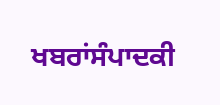ਖਬਰਾਂਸੰਪਾਦਕੀ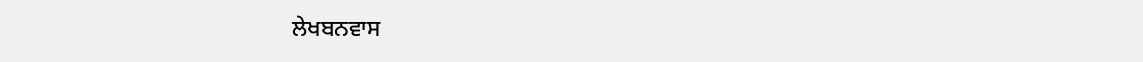ਲੇਖਬਨਵਾਸ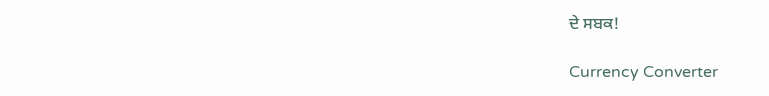ਦੇ ਸਬਕ!

Currency Converter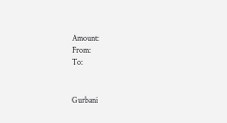Amount:
From:
To:


Gurbani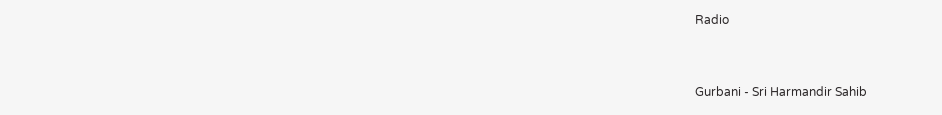Radio


Gurbani - Sri Harmandir Sahib